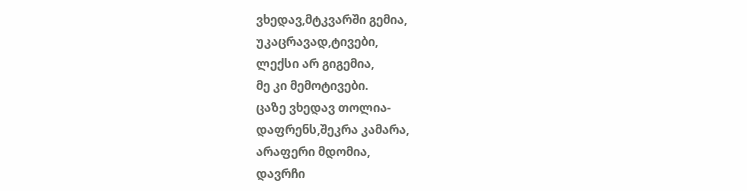ვხედავ,მტკვარში გემია,
უკაცრავად,ტივები,
ლექსი არ გიგემია,
მე კი მემოტივები.
ცაზე ვხედავ თოლია-
დაფრენს,შეკრა კამარა,
არაფერი მდომია,
დავრჩი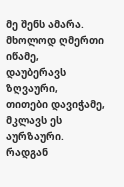მე შენს ამარა.
მხოლოდ ღმერთი იწამე,
დაუბერავს ზღვაური,
თითები დავიჭამე,
მკლავს ეს აურზაური.
რადგან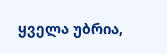ყველა უბრია,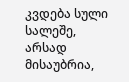კვდება სული სალეშე,
არსად მისაუბრია,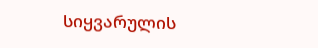სიყვარულის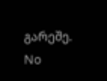გარეშე.
No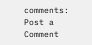comments:
Post a Comment